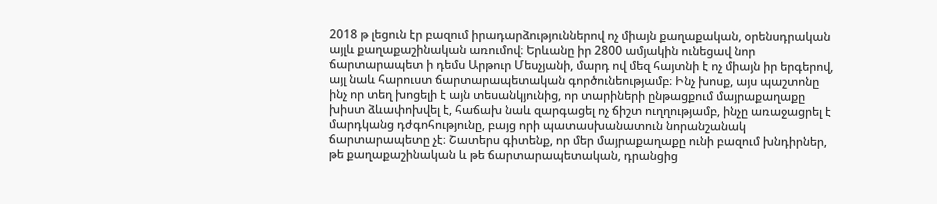2018 թ լեցուն էր բազում իրադարձություններով ոչ միայն քաղաքական, օրենսդրական այլև քաղաքաշինական առումով։ Երևանը իր 2800 ամյակին ունեցավ նոր ճարտարապետ ի դեմս Արթուր Մեսչյանի, մարդ ով մեզ հայտնի է ոչ միայն իր երգերով, այլ նաև հարուստ ճարտարապետական գործունեությամբ։ Ինչ խոսք, այս պաշտոնը ինչ որ տեղ խոցելի է այն տեսանկյունից, որ տարիների ընթացքում մայրաքաղաքը խիստ ձևափոխվել է, հաճախ նաև զարգացել ոչ ճիշտ ուղղությամբ, ինչը առաջացրել է մարդկանց դժգոհությունը, բայց որի պատասխանատուն նորանշանակ ճարտարապետը չէ։ Շատերս գիտենք, որ մեր մայրաքաղաքը ունի բազում խնդիրներ, թե քաղաքաշինական և թե ճարտարապետական, դրանցից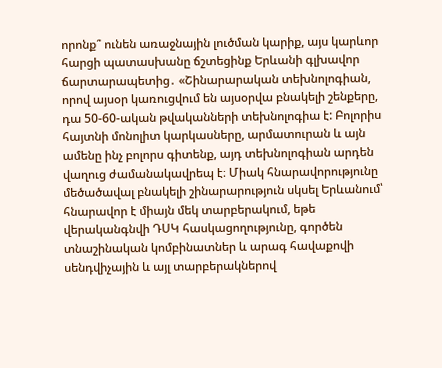որոնք՞ ունեն առաջնային լուծման կարիք, այս կարևոր հարցի պատասխանը ճշտեցինք Երևանի գլխավոր ճարտարապետից․ «Շինարարական տեխնոլոգիան, որով այսօր կառուցվում են այսօրվա բնակելի շենքերը, դա 50-60-ական թվականների տեխնոլոգիա է: Բոլորիս հայտնի մոնոլիտ կարկասները, արմատուրան և այն ամենը ինչ բոլորս գիտենք, այդ տեխնոլոգիան արդեն վաղուց ժամանակավրեպ է։ Միակ հնարավորությունը մեծածավալ բնակելի շինարարություն սկսել Երևանում՝ հնարավոր է միայն մեկ տարբերակում, եթե վերականգնվի ԴՍԿ հասկացողությունը, գործեն տնաշինական կոմբինատներ և արագ հավաքովի սենդվիչային և այլ տարբերակներով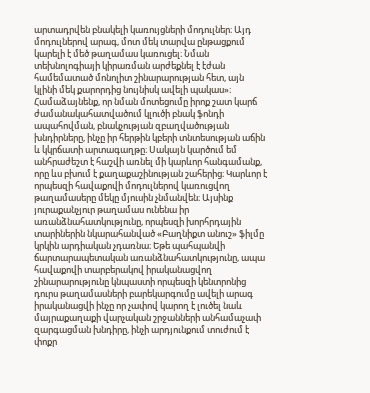արտադրվեն բնակելի կառույցների մոդուլներ։ Այդ մոդուլներով արագ, մոտ մեկ տարվա ընթացքում կարելի է մեծ թաղամաս կառուցել։ Նման տեխնոլոգիայի կիրառման արժեքնել է էժան համեմատած մոնոլիտ շինարարության հետ, այն կլինի մեկ քարորդից նույնիսկ ավելի պակաս»։ Համաձայնենք, որ նման մոտեցումը իրոք շատ կարճ ժամանակահատվածում կլուծի բնակ ֆոնդի ապահովման, բնակչության զբաղվածության խնդիրները, ինչը իր հերթին կբերի տնտեսության աճին և կկրճատի արտագաղթը։ Սակայն կարծում եմ անհրաժեշտ է հաշվի առնել մի կարևոր հանգամանք, որը ևս բխում է քաղաքաշինության շահերից։ Կարևոր է որպեսզի հավաքովի մոդուլներով կառուցվող թաղամասերը մեկը մյուսին չնմանվեն։ Այսինք յուրաքանչյուր թաղամաս ունենա իր առանձնահատկությունը, որպեսզի խորհրդային տարիներին նկարահանված «Բաղնիքտ անուշ» ֆիլմը կրկին արդիական չդառնա։ Եթե պահպանվի ճարտարապետական առանձնահատկությունը, ապա հավաքովի տարբերակով իրականացվող շինարարությունը կնպաստի որպեսզի կենտրոնից դուրս թաղամասների բարեկարգումը ավելի արագ իրականացվի ինչը որ չափով կարող է լուծել նաև մայրաքաղաքի վարչական շրջանների անհամաչափ զարգացման խնդիրը, ինչի արդյունքում տուժում է փոքր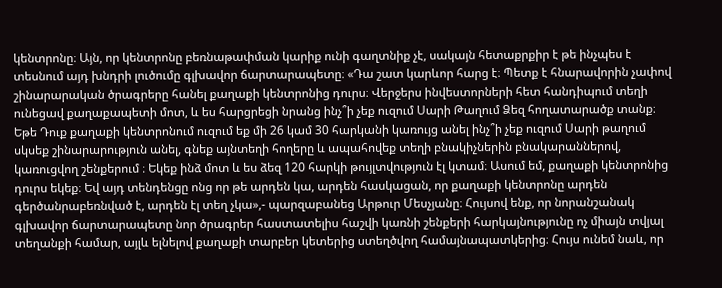կենտրոնը։ Այն, որ կենտրոնը բեռնաթափման կարիք ունի գաղտնիք չէ, սակայն հետաքրքիր է թե ինչպես է տեսնում այդ խնդրի լուծումը գլխավոր ճարտարապետը։ «Դա շատ կարևոր հարց է։ Պետք է հնարավորին չափով շինարարական ծրագրերը հանել քաղաքի կենտրոնից դուրս։ Վերջերս ինվեստորների հետ հանդիպում տեղի ունեցավ քաղաքապետի մոտ, և ես հարցրեցի նրանց ինչ՞ի չեք ուզում Սարի Թաղում Ձեզ հողատարածք տանք։ Եթե Դուք քաղաքի կենտրոնում ուզում եք մի 26 կամ 30 հարկանի կառույց անել ինչ՞ի չեք ուզում Սարի թաղում սկսեք շինարարություն անել, գնեք այնտեղի հողերը և ապահովեք տեղի բնակիչներին բնակարաններով, կառուցվող շենքերում ։ Եկեք ինձ մոտ և ես ձեզ 120 հարկի թույլտվություն էլ կտամ։ Ասում եմ, քաղաքի կենտրոնից դուրս եկեք։ Եվ այդ տենդենցը ոնց որ թե արդեն կա, արդեն հասկացան, որ քաղաքի կենտրոնը արդեն գերծանրաբեռնված է, արդեն էլ տեղ չկա»,- պարզաբանեց Արթուր Մեսչյանը։ Հույսով ենք, որ նորանշանակ գլխավոր ճարտարապետը նոր ծրագրեր հաստատելիս հաշվի կառնի շենքերի հարկայնությունը ոչ միայն տվյալ տեղանքի համար, այլև ելնելով քաղաքի տարբեր կետերից ստեղծվող համայնապատկերից։ Հույս ունեմ նաև, որ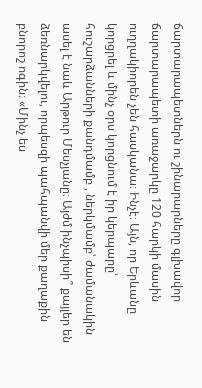ճարտարապետներն ու շինարարները գլխավոր ճարտարապետի առաջարկը 120 հարկի մասին ուղղակիորեն չեն հասկանա։ Ինչէ։ Այն, որ Երևանը կորցրել և մինչ օրս կորցնում է իր կերպարը՝ հուշարձանների քանդմամբ , ներկմամբ՝ ժամանակին ասել է նաև Արթուր Մեսչյանը։ Այժմ ինչպիսի՞ քայլեր են ձեռնարկվելու, որպեսզի պահպանվի մեր քաղաքին բնորոշ ոգին։ «Մինչ ես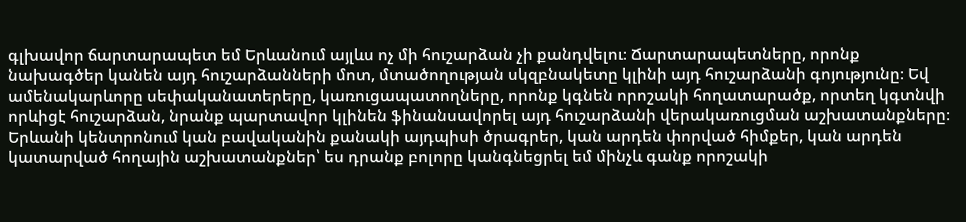գլխավոր ճարտարապետ եմ Երևանում այլևս ոչ մի հուշարձան չի քանդվելու։ Ճարտարապետները, որոնք նախագծեր կանեն այդ հուշարձանների մոտ, մտածողության սկզբնակետը կլինի այդ հուշարձանի գոյությունը։ Եվ ամենակարևորը սեփականատերերը, կառուցապատողները, որոնք կգնեն որոշակի հողատարածք, որտեղ կգտնվի որևիցէ հուշարձան, նրանք պարտավոր կլինեն ֆինանսավորել այդ հուշարձանի վերակառուցման աշխատանքները։ Երևանի կենտրոնում կան բավականին քանակի այդպիսի ծրագրեր, կան արդեն փորված հիմքեր, կան արդեն կատարված հողային աշխատանքներ՝ ես դրանք բոլորը կանգնեցրել եմ մինչև գանք որոշակի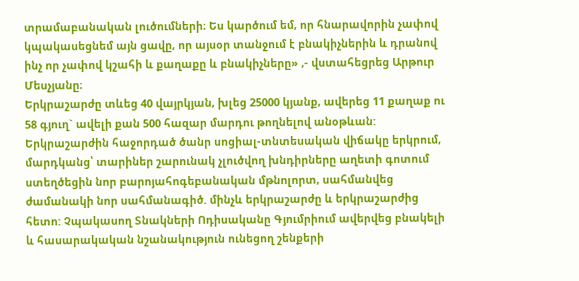տրամաբանական լուծումների։ Ես կարծում եմ, որ հնարավորին չափով կպակասեցնեմ այն ցավը, որ այսօր տանջում է բնակիչներին և դրանով ինչ որ չափով կշահի և քաղաքը և բնակիչները» ,- վստահեցրեց Արթուր Մեսչյանը։
Երկրաշարժը տևեց 40 վայրկյան, խլեց 25000 կյանք, ավերեց 11 քաղաք ու 58 գյուղ` ավելի քան 500 հազար մարդու թողնելով անօթևան: Երկրաշարժին հաջորդած ծանր սոցիալ-տնտեսական վիճակը երկրում, մարդկանց՝ տարիներ շարունակ չլուծվող խնդիրները աղետի գոտում ստեղծեցին նոր բարոյահոգեբանական մթնոլորտ, սահմանվեց ժամանակի նոր սահմանագիծ. մինչև երկրաշարժը և երկրաշարժից հետո: Չպակասող Տնակների Ոդիսականը Գյումրիում ավերվեց բնակելի և հասարակական նշանակություն ունեցող շենքերի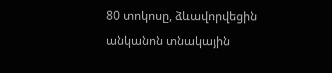80 տոկոսը, ձևավորվեցին անկանոն տնակային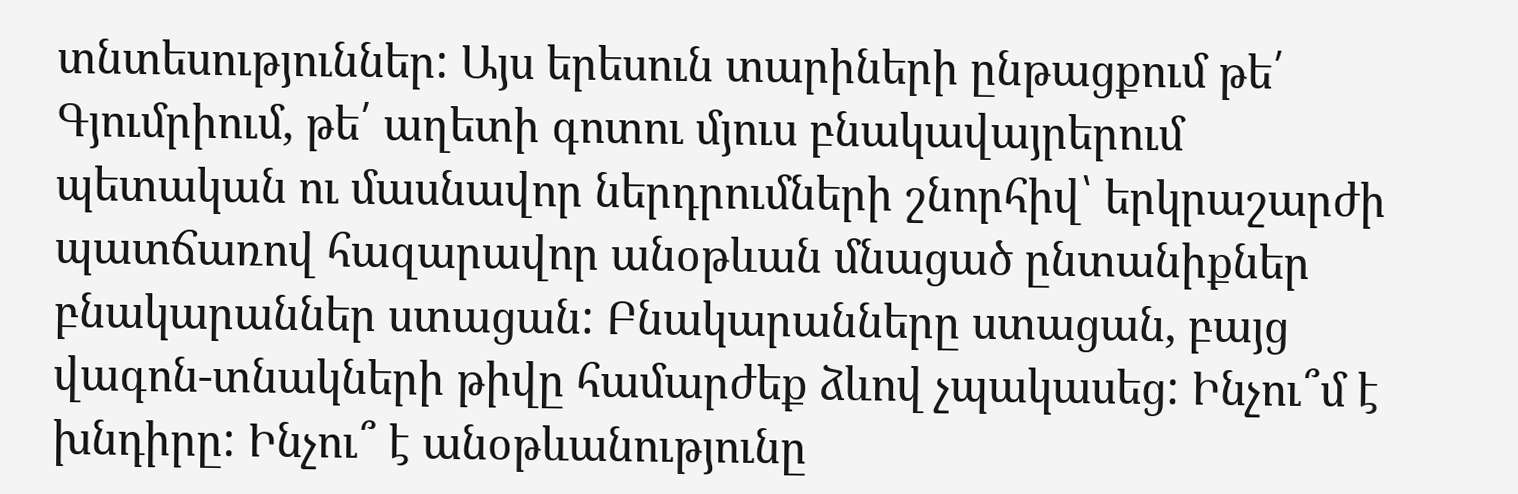տնտեսություններ: Այս երեսուն տարիների ընթացքում թե՛ Գյումրիում, թե՛ աղետի գոտու մյուս բնակավայրերում պետական ու մասնավոր ներդրումների շնորհիվ՝ երկրաշարժի պատճառով հազարավոր անօթևան մնացած ընտանիքներ բնակարաններ ստացան: Բնակարանները ստացան, բայց վագոն-տնակների թիվը համարժեք ձևով չպակասեց: Ինչու՞մ է խնդիրը: Ինչու՞ է անօթևանությունը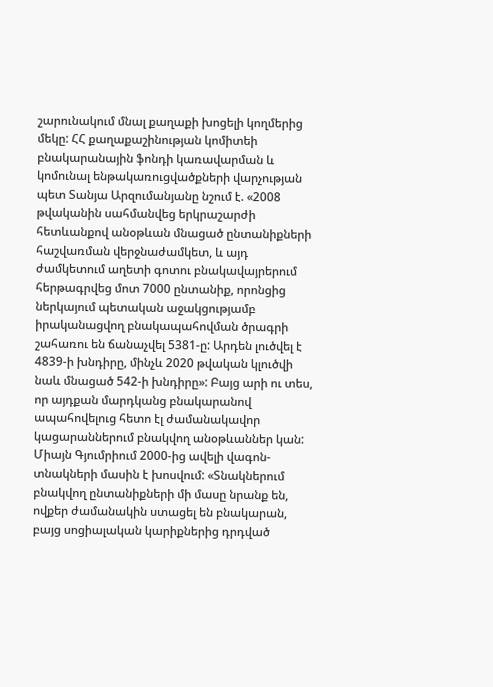շարունակում մնալ քաղաքի խոցելի կողմերից մեկը: ՀՀ քաղաքաշինության կոմիտեի բնակարանային ֆոնդի կառավարման և կոմունալ ենթակառուցվածքների վարչության պետ Տանյա Արզումանյանը նշում է. «2008 թվականին սահմանվեց երկրաշարժի հետևանքով անօթևան մնացած ընտանիքների հաշվառման վերջնաժամկետ, և այդ ժամկետում աղետի գոտու բնակավայրերում հերթագրվեց մոտ 7000 ընտանիք, որոնցից ներկայում պետական աջակցությամբ իրականացվող բնակապահովման ծրագրի շահառու են ճանաչվել 5381-ը: Արդեն լուծվել է 4839-ի խնդիրը, մինչև 2020 թվական կլուծվի նաև մնացած 542-ի խնդիրը»: Բայց արի ու տես, որ այդքան մարդկանց բնակարանով ապահովելուց հետո էլ ժամանակավոր կացարաններում բնակվող անօթևաններ կան: Միայն Գյումրիում 2000-ից ավելի վագոն-տնակների մասին է խոսվում: «Տնակներում բնակվող ընտանիքների մի մասը նրանք են, ովքեր ժամանակին ստացել են բնակարան, բայց սոցիալական կարիքներից դրդված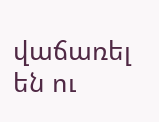վաճառել են ու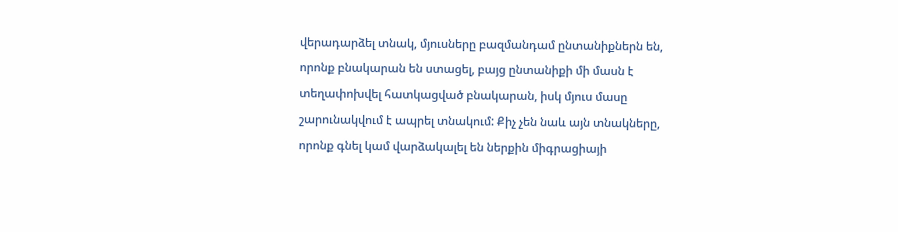վերադարձել տնակ, մյուսները բազմանդամ ընտանիքներն են, որոնք բնակարան են ստացել, բայց ընտանիքի մի մասն է տեղափոխվել հատկացված բնակարան, իսկ մյուս մասը շարունակվում է ապրել տնակում: Քիչ չեն նաև այն տնակները, որոնք գնել կամ վարձակալել են ներքին միգրացիայի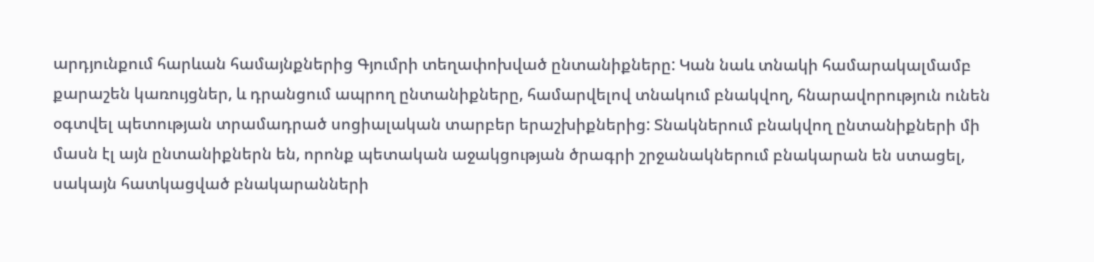արդյունքում հարևան համայնքներից Գյումրի տեղափոխված ընտանիքները: Կան նաև տնակի համարակալմամբ քարաշեն կառույցներ, և դրանցում ապրող ընտանիքները, համարվելով տնակում բնակվող, հնարավորություն ունեն օգտվել պետության տրամադրած սոցիալական տարբեր երաշխիքներից: Տնակներում բնակվող ընտանիքների մի մասն էլ այն ընտանիքներն են, որոնք պետական աջակցության ծրագրի շրջանակներում բնակարան են ստացել, սակայն հատկացված բնակարանների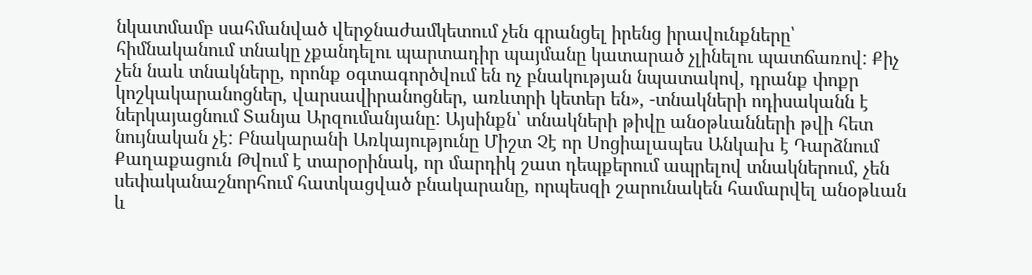նկատմամբ սահմանված վերջնաժամկետում չեն գրանցել իրենց իրավունքները՝ հիմնականում տնակը չքանդելու պարտադիր պայմանը կատարած չլինելու պատճառով: Քիչ չեն նաև տնակները, որոնք օգտագործվում են ոչ բնակության նպատակով, դրանք փոքր կոշկակարանոցներ, վարսավիրանոցներ, առևտրի կետեր են», -տնակների ոդիսականն է ներկայացնում Տանյա Արզումանյանը: Այսինքն՝ տնակների թիվը անօթևանների թվի հետ նույնական չէ: Բնակարանի Առկայությունը Միշտ Չէ որ Սոցիալապես Անկախ է Դարձնում Քաղաքացուն Թվում է տարօրինակ, որ մարդիկ շատ դեպքերում ապրելով տնակներում, չեն սեփականաշնորհում հատկացված բնակարանը, որպեսզի շարունակեն համարվել անօթևան և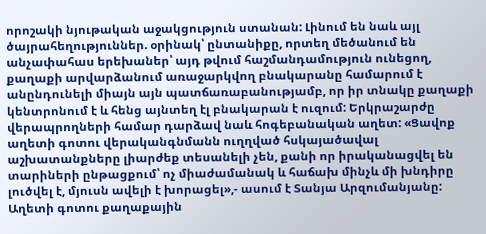որոշակի նյութական աջակցություն ստանան: Լինում են նաև այլ ծայրահեղություններ. օրինակ՝ ընտանիքը, որտեղ մեծանում են անչափահաս երեխաներ՝ այդ թվում հաշմանդամություն ունեցող, քաղաքի արվարձանում առաջարկվող բնակարանը համարում է անընդունելի միայն այն պատճառաբանությամբ, որ իր տնակը քաղաքի կենտրոնում է և հենց այնտեղ էլ բնակարան է ուզում: Երկրաշարժը վերապրողների համար դարձավ նաև հոգեբանական աղետ: «Ցավոք աղետի գոտու վերականգնմանն ուղղված հսկայածավալ աշխատանքները լիարժեք տեսանելի չեն, քանի որ իրականացվել են տարիների ընթացքում՝ ոչ միաժամանակ և հաճախ մինչև մի խնդիրը լուծվել է, մյուսն ավելի է խորացել»,- ասում է Տանյա Արզումանյանը: Աղետի գոտու քաղաքային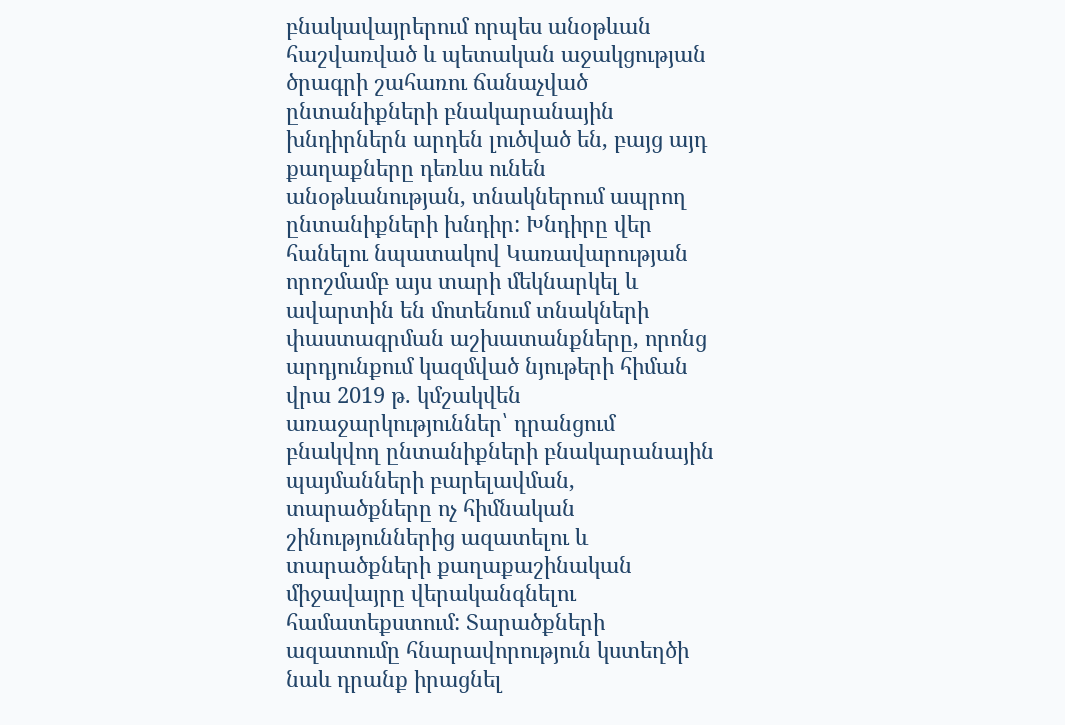բնակավայրերում որպես անօթևան հաշվառված և պետական աջակցության ծրագրի շահառու ճանաչված ընտանիքների բնակարանային խնդիրներն արդեն լուծված են, բայց այդ քաղաքները դեռևս ունեն անօթևանության, տնակներում ապրող ընտանիքների խնդիր: Խնդիրը վեր հանելու նպատակով Կառավարության որոշմամբ այս տարի մեկնարկել և ավարտին են մոտենում տնակների փաստագրման աշխատանքները, որոնց արդյունքում կազմված նյութերի հիման վրա 2019 թ. կմշակվեն առաջարկություններ՝ դրանցում բնակվող ընտանիքների բնակարանային պայմանների բարելավման, տարածքները ոչ հիմնական շինություններից ազատելու և տարածքների քաղաքաշինական միջավայրը վերականգնելու համատեքստում: Տարածքների ազատումը հնարավորություն կստեղծի նաև դրանք իրացնել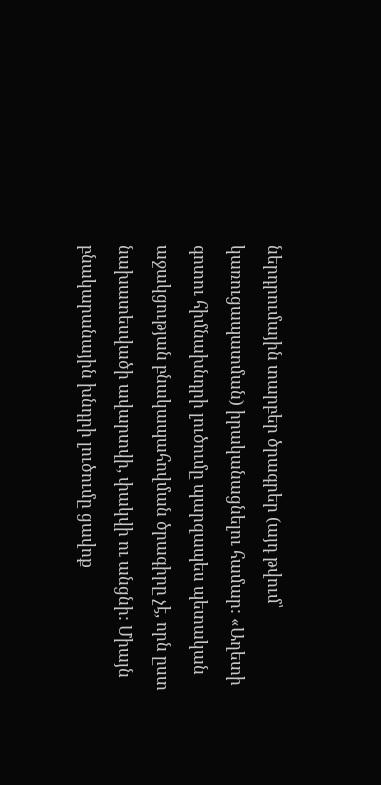ներդրումային տարբեր ծրագրեր (այդ թվում՝ կառուցապատման) իրականացնելու համար: «Աղետի գոտու հիմնախնդրի լուծումը պարզապես պետական աջակցության բնակապահովման ծրագիրը չէ, որն ըստ նախատեսվածի ավարտվի, փակվի ու անցնի: Միայն բնակարանային խնդրի լուծումը ցավոք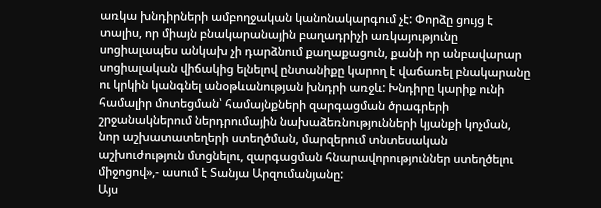առկա խնդիրների ամբողջական կանոնակարգում չէ: Փորձը ցույց է տալիս, որ միայն բնակարանային բաղադրիչի առկայությունը սոցիալապես անկախ չի դարձնում քաղաքացուն, քանի որ անբավարար սոցիալական վիճակից ելնելով ընտանիքը կարող է վաճառել բնակարանը ու կրկին կանգնել անօթևանության խնդրի առջև: Խնդիրը կարիք ունի համալիր մոտեցման՝ համայնքների զարգացման ծրագրերի շրջանակներում ներդրումային նախաձեռնությունների կյանքի կոչման, նոր աշխատատեղերի ստեղծման, մարզերում տնտեսական աշխուժություն մտցնելու, զարգացման հնարավորություններ ստեղծելու միջոցով»,- ասում է Տանյա Արզումանյանը:
Այս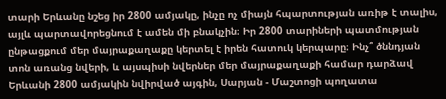տարի Երևանը նշեց իր 2800 ամյակը, ինչը ոչ միայն հպարտության առիթ է տալիս, այլև պարտավորեցնում է ամեն մի բնակչին։ Իր 2800 տարիների պատմության ընթացքում մեր մայրաքաղաքը կերտել է իրեն հատուկ կերպարը։ Ինչ՞ ծննդյան տոն առանց նվերի, և այսպիսի նվերներ մեր մայրաքաղաքի համար դարձավ Երևանի 2800 ամյակին նվիրված այգին, Սարյան - Մաշտոցի պողատա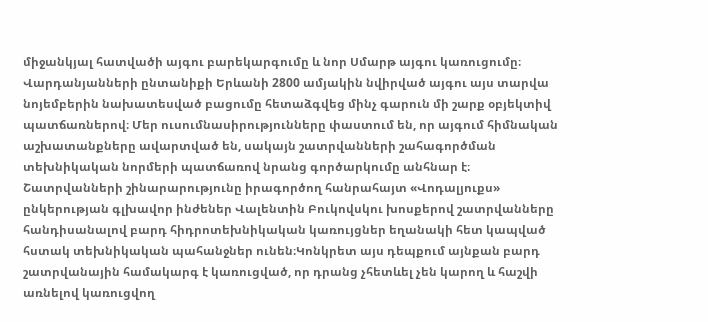միջանկյալ հատվածի այգու բարեկարգումը և նոր Սմարթ այգու կառուցումը։ Վարդանյանների ընտանիքի Երևանի 2800 ամյակին նվիրված այգու այս տարվա նոյեմբերին նախատեսված բացումը հետաձգվեց մինչ գարուն մի շարք օբյեկտիվ պատճառներով։ Մեր ուսումնասիրությունները փաստում են, որ այգում հիմնական աշխատանքները ավարտված են, սակայն շատրվանների շահագործման տեխնիկական նորմերի պատճառով նրանց գործարկումը անհնար է։ Շատրվանների շինարարությունը իրագործող հանրահայտ «Վոդալյուքս» ընկերության գլխավոր ինժեներ Վալենտին Բուկովսկու խոսքերով շատրվանները հանդիսանալով բարդ հիդրոտեխնիկական կառույցներ եղանակի հետ կապված հստակ տեխնիկական պահանջներ ունեն։Կոնկրետ այս դեպքում այնքան բարդ շատրվանային համակարգ է կառուցված, որ դրանց չհետևել չեն կարող և հաշվի առնելով կառուցվող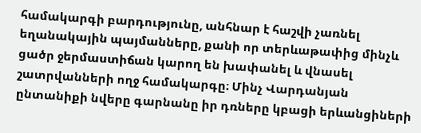համակարգի բարդությունը, անհնար է հաշվի չառնել եղանակային պայմանները, քանի որ տերևաթափից մինչև ցածր ջերմաստիճան կարող են խափանել և վնասել շատրվանների ողջ համակարգը։ Մինչ Վարդանյան ընտանիքի նվերը գարնանը իր դռները կբացի երևանցիների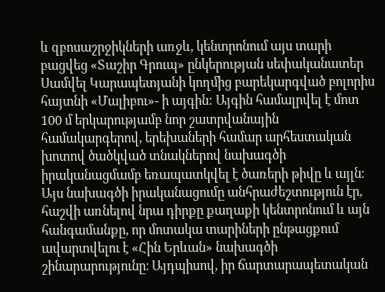և զբոսաշրջիկների առջև, կենտրոնում այս տարի բացվեց «Տաշիր Գրուպ» ընկերության սեփականատեր Սամվել Կարապետյանի կողմից բարեկարգված բոլորիս հայտնի «Մալիբու»- ի այգին: Այգին համալրվել է մոտ 100 մ երկարությամբ նոր շատրվանային համակարգերով, երեխաների համար արհեստական խոտով ծածկված տնակներով նախագծի իրականացմամբ եռապատկվել է ծառերի թիվը և այլն։ Այս նախագծի իրականացումը անհրաժեշտություն էր, հաշվի առնելով նրա դիրքը քաղաքի կենտրոնում և այն հանգամանքը, որ մոտակա տարիների ընթացքում ավարտվելու է «Հին Երևան» նախագծի շինարարությունը։ Այդպիսով, իր ճարտարապետական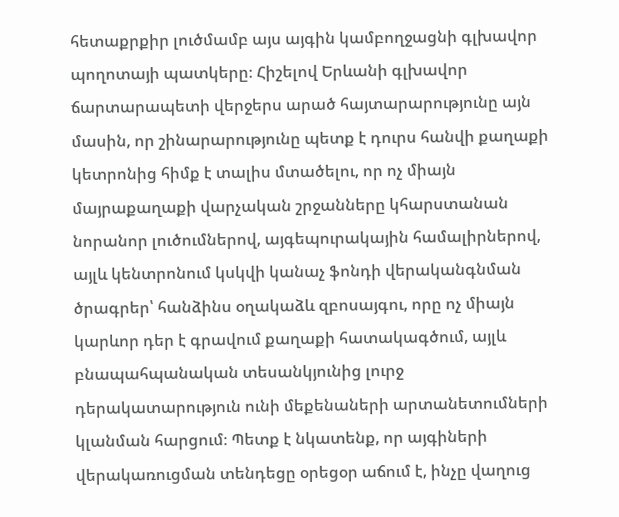հետաքրքիր լուծմամբ այս այգին կամբողջացնի գլխավոր պողոտայի պատկերը։ Հիշելով Երևանի գլխավոր ճարտարապետի վերջերս արած հայտարարությունը այն մասին, որ շինարարությունը պետք է դուրս հանվի քաղաքի կետրոնից հիմք է տալիս մտածելու, որ ոչ միայն մայրաքաղաքի վարչական շրջանները կհարստանան նորանոր լուծումներով, այգեպուրակային համալիրներով, այլև կենտրոնում կսկվի կանաչ ֆոնդի վերականգնման ծրագրեր՝ հանձինս օղակաձև զբոսայգու, որը ոչ միայն կարևոր դեր է գրավում քաղաքի հատակագծում, այլև բնապահպանական տեսանկյունից լուրջ դերակատարություն ունի մեքենաների արտանետումների կլանման հարցում։ Պետք է նկատենք, որ այգիների վերակառուցման տենդեցը օրեցօր աճում է, ինչը վաղուց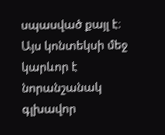սպասված քայլ է։ Այս կոնտեկսի մեջ կարևոր է նորանշանակ գլխավոր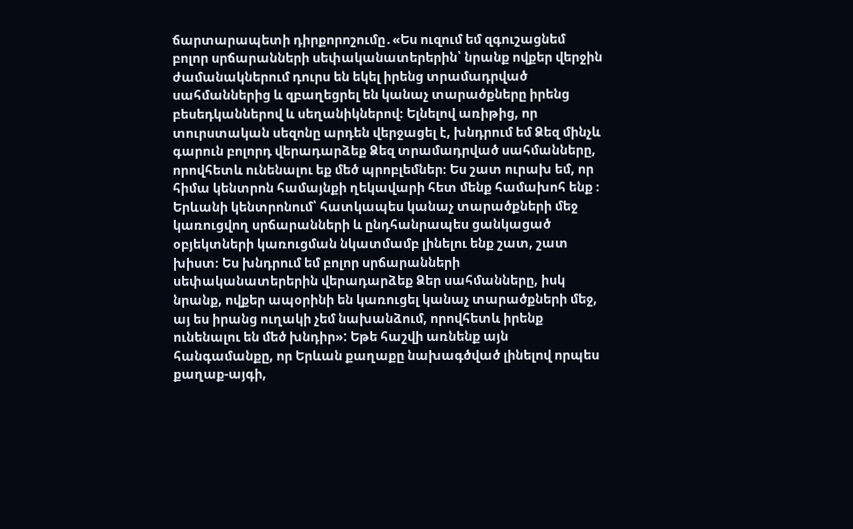ճարտարապետի դիրքորոշումը․«Ես ուզում եմ զգուշացնեմ բոլոր սրճարանների սեփականատերերին՝ նրանք ովքեր վերջին ժամանակներում դուրս են եկել իրենց տրամադրված սահմաններից և զբաղեցրել են կանաչ տարածքները իրենց բեսեդկաններով և սեղանիկներով։ Ելնելով առիթից, որ տուրստական սեզոնը արդեն վերջացել է, խնդրում եմ Ձեզ մինչև գարուն բոլորդ վերադարձեք Ձեզ տրամադրված սահմանները, որովհետև ունենալու եք մեծ պրոբլեմներ։ Ես շատ ուրախ եմ, որ հիմա կենտրոն համայնքի ղեկավարի հետ մենք համախոհ ենք ։ Երևանի կենտրոնում՝ հատկապես կանաչ տարածքների մեջ կառուցվող սրճարանների և ընդհանրապես ցանկացած օբյեկտների կառուցման նկատմամբ լինելու ենք շատ, շատ խիստ։ Ես խնդրում եմ բոլոր սրճարանների սեփականատերերին վերադարձեք Ձեր սահմանները, իսկ նրանք, ովքեր ապօրինի են կառուցել կանաչ տարածքների մեջ, այ ես իրանց ուղակի չեմ նախանձում, որովհետև իրենք ունենալու են մեծ խնդիր»: Եթե հաշվի առնենք այն հանգամանքը, որ Երևան քաղաքը նախագծված լինելով որպես քաղաք-այգի,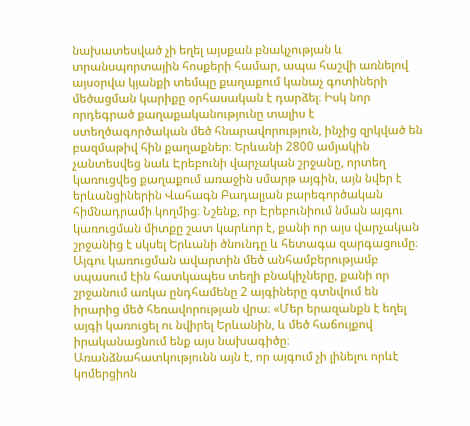նախատեսված չի եղել այսքան բնակչության և տրանսպորտային հոսքերի համար, ապա հաշվի առնելով այսօրվա կյանքի տեմպը քաղաքում կանաչ գոտիների մեծացման կարիքը օրհասական է դարձել։ Իսկ նոր որդեգրած քաղաքականությունը տալիս է ստեղծագործական մեծ հնարավորություն, ինչից զրկված են բազմաթիվ հին քաղաքներ։ Երևանի 2800 ամյակին չանտեսվեց նաև Էրեբունի վարչական շրջանը, որտեղ կառուցվեց քաղաքում առաջին սմարթ այգին, այն նվեր է երևանցիներին Վահագն Բադալյան բարեգործական հիմնադրամի կողմից։ Նշենք, որ Էրեբունիում նման այգու կառուցման միտքը շատ կարևոր է, քանի որ այս վարչական շրջանից է սկսել Երևանի ծնունդը և հետագա զարգացումը։ Այգու կառուցման ավարտին մեծ անհամբերությամբ սպասում էին հատկապես տեղի բնակիչները, քանի որ շրջանում առկա ընդհամենը 2 այգիները գտնվում են իրարից մեծ հեռավորության վրա։ «Մեր երազանքն է եղել այգի կառուցել ու նվիրել Երևանին, և մեծ հաճույքով իրականացնում ենք այս նախագիծը։ Առանձնահատկությունն այն է, որ այգում չի լինելու որևէ կոմերցիոն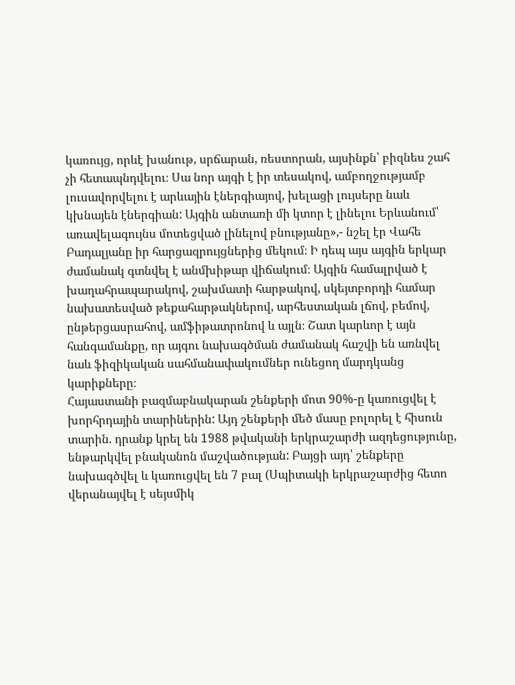կառույց, որևէ խանութ, սրճարան, ռեստորան, այսինքն՝ բիզնես շահ չի հետապնդվելու։ Սա նոր այգի է իր տեսակով, ամբողջությամբ լուսավորվելու է արևային էներգիայով, խելացի լույսերը նաև կխնայեն էներգիան: Այգին անտառի մի կտոր է լինելու Երևանում՝ առավելագույնս մոտեցված լինելով բնությանը»,- նշել էր Վահե Բադալյանը իր հարցազրույցներից մեկում։ Ի դեպ այս այգին երկար ժամանակ գտնվել է անմխիթար վիճակում։ Այգին համալրված է խաղահրապարակով, շախմատի հարթակով, սկեյտբորդի համար նախատեսված թեքահարթակներով, արհեստական լճով, բեմով, ընթերցասրահով, ամֆիթատրոնով և այլն։ Շատ կարևոր է այն հանգամանքը, որ այգու նախագծման ժամանակ հաշվի են առնվել նաև ֆիզիկական սահմանափակումներ ունեցող մարդկանց կարիքները։
Հայաստանի բազմաբնակարան շենքերի մոտ 90%-ը կառուցվել է խորհրդային տարիներին: Այդ շենքերի մեծ մասը բոլորել է հիսուն տարին. դրանք կրել են 1988 թվականի երկրաշարժի ազդեցությունը, ենթարկվել բնականոն մաշվածության: Բայցի այդ՝ շենքերը նախագծվել և կառուցվել են 7 բալ (Սպիտակի երկրաշարժից հետո վերանայվել է սեյսմիկ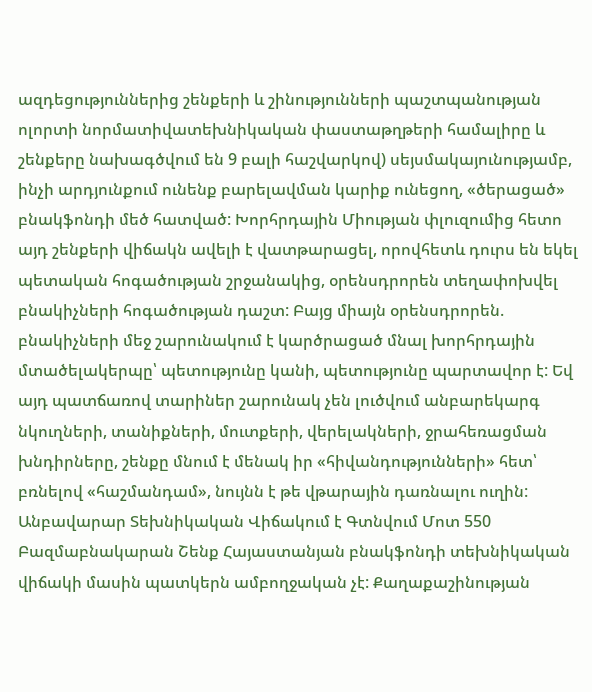ազդեցություններից շենքերի և շինությունների պաշտպանության ոլորտի նորմատիվատեխնիկական փաստաթղթերի համալիրը և շենքերը նախագծվում են 9 բալի հաշվարկով) սեյսմակայունությամբ, ինչի արդյունքում ունենք բարելավման կարիք ունեցող, «ծերացած» բնակֆոնդի մեծ հատված: Խորհրդային Միության փլուզումից հետո այդ շենքերի վիճակն ավելի է վատթարացել, որովհետև դուրս են եկել պետական հոգածության շրջանակից, օրենսդրորեն տեղափոխվել բնակիչների հոգածության դաշտ: Բայց միայն օրենսդրորեն. բնակիչների մեջ շարունակում է կարծրացած մնալ խորհրդային մտածելակերպը՝ պետությունը կանի, պետությունը պարտավոր է: Եվ այդ պատճառով տարիներ շարունակ չեն լուծվում անբարեկարգ նկուղների, տանիքների, մուտքերի, վերելակների, ջրահեռացման խնդիրները, շենքը մնում է մենակ իր «հիվանդությունների» հետ՝ բռնելով «հաշմանդամ», նույնն է թե վթարային դառնալու ուղին: Անբավարար Տեխնիկական Վիճակում է Գտնվում Մոտ 550 Բազմաբնակարան Շենք Հայաստանյան բնակֆոնդի տեխնիկական վիճակի մասին պատկերն ամբողջական չէ: Քաղաքաշինության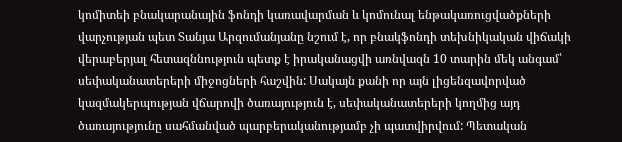կոմիտեի բնակարանային ֆոնդի կառավարման և կոմունալ ենթակառուցվածքների վարչության պետ Տանյա Արզումանյանը նշում է, որ բնակֆոնդի տեխնիկական վիճակի վերաբերյալ հետազննություն պետք է իրականացվի առնվազն 10 տարին մեկ անգամ՝ սեփականատերերի միջոցների հաշվին: Սակայն քանի որ այն լիցենզավորված կազմակերպության վճարովի ծառայություն է, սեփականատերերի կողմից այդ ծառայությունը սահմանված պարբերականությամբ չի պատվիրվում: Պետական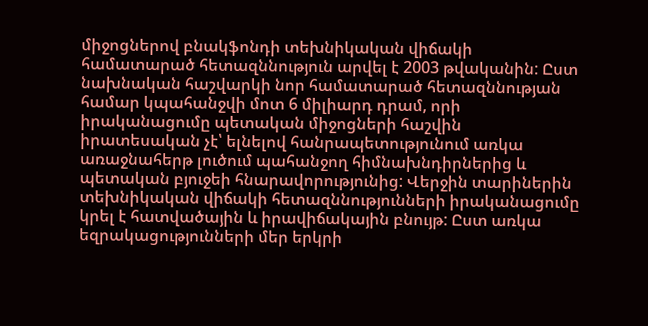միջոցներով բնակֆոնդի տեխնիկական վիճակի համատարած հետազննություն արվել է 2003 թվականին: Ըստ նախնական հաշվարկի նոր համատարած հետազննության համար կպահանջվի մոտ 6 միլիարդ դրամ, որի իրականացումը պետական միջոցների հաշվին իրատեսական չէ՝ ելնելով հանրապետությունում առկա առաջնահերթ լուծում պահանջող հիմնախնդիրներից և պետական բյուջեի հնարավորությունից: Վերջին տարիներին տեխնիկական վիճակի հետազննությունների իրականացումը կրել է հատվածային և իրավիճակային բնույթ: Ըստ առկա եզրակացությունների մեր երկրի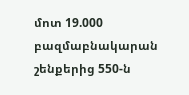մոտ 19.000 բազմաբնակարան շենքերից 550-ն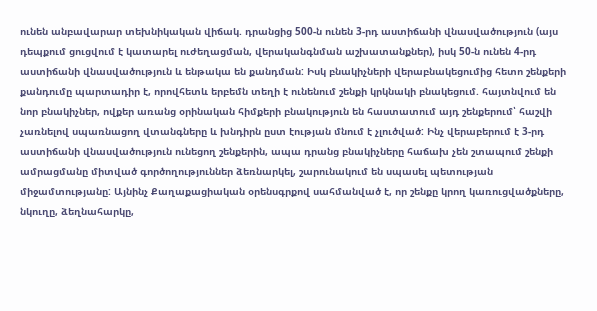ունեն անբավարար տեխնիկական վիճակ. դրանցից 500-ն ունեն 3-րդ աստիճանի վնասվածություն (այս դեպքում ցուցվում է կատարել ուժեղացման, վերականգնման աշխատանքներ), իսկ 50-ն ունեն 4-րդ աստիճանի վնասվածություն և ենթակա են քանդման: Իսկ բնակիչների վերաբնակեցումից հետո շենքերի քանդումը պարտադիր է, որովհետև երբեմն տեղի է ունենում շենքի կրկնակի բնակեցում. հայտնվում են նոր բնակիչներ, ովքեր առանց օրինական հիմքերի բնակություն են հաստատում այդ շենքերում՝ հաշվի չառնելով սպառնացող վտանգները և խնդիրն ըստ էության մնում է չլուծված: Ինչ վերաբերում է 3-րդ աստիճանի վնասվածություն ունեցող շենքերին, ապա դրանց բնակիչները հաճախ չեն շտապում շենքի ամրացմանը միտված գործողություններ ձեռնարկել, շարունակում են սպասել պետության միջամտությանը: Այնինչ Քաղաքացիական օրենսգրքով սահմանված է, որ շենքը կրող կառուցվածքները, նկուղը, ձեղնահարկը,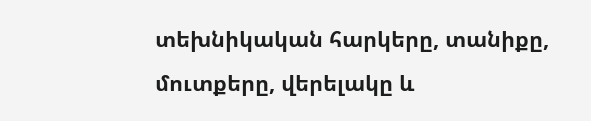տեխնիկական հարկերը, տանիքը, մուտքերը, վերելակը և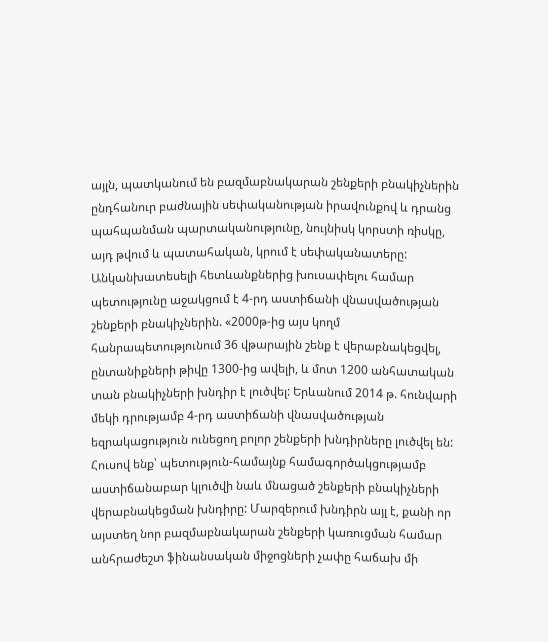այլն, պատկանում են բազմաբնակարան շենքերի բնակիչներին ընդհանուր բաժնային սեփականության իրավունքով և դրանց պահպանման պարտականությունը, նույնիսկ կորստի ռիսկը, այդ թվում և պատահական, կրում է սեփականատերը: Անկանխատեսելի հետևանքներից խուսափելու համար պետությունը աջակցում է 4-րդ աստիճանի վնասվածության շենքերի բնակիչներին. «2000թ-ից այս կողմ հանրապետությունում 36 վթարային շենք է վերաբնակեցվել, ընտանիքների թիվը 1300-ից ավելի, և մոտ 1200 անհատական տան բնակիչների խնդիր է լուծվել: Երևանում 2014 թ. հունվարի մեկի դրությամբ 4-րդ աստիճանի վնասվածության եզրակացություն ունեցող բոլոր շենքերի խնդիրները լուծվել են: Հուսով ենք՝ պետություն-համայնք համագործակցությամբ աստիճանաբար կլուծվի նաև մնացած շենքերի բնակիչների վերաբնակեցման խնդիրը: Մարզերում խնդիրն այլ է, քանի որ այստեղ նոր բազմաբնակարան շենքերի կառուցման համար անհրաժեշտ ֆինանսական միջոցների չափը հաճախ մի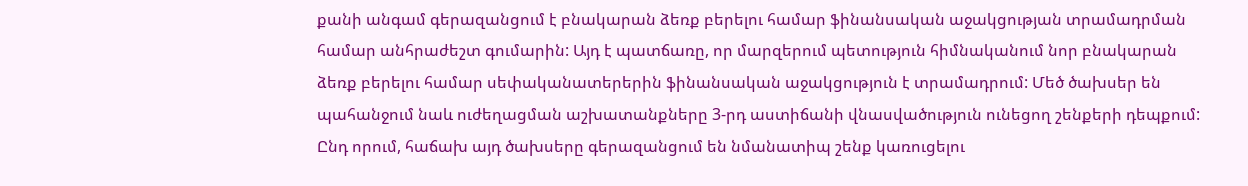քանի անգամ գերազանցում է բնակարան ձեռք բերելու համար ֆինանսական աջակցության տրամադրման համար անհրաժեշտ գումարին: Այդ է պատճառը, որ մարզերում պետություն հիմնականում նոր բնակարան ձեռք բերելու համար սեփականատերերին ֆինանսական աջակցություն է տրամադրում: Մեծ ծախսեր են պահանջում նաև ուժեղացման աշխատանքները 3-րդ աստիճանի վնասվածություն ունեցող շենքերի դեպքում: Ընդ որում, հաճախ այդ ծախսերը գերազանցում են նմանատիպ շենք կառուցելու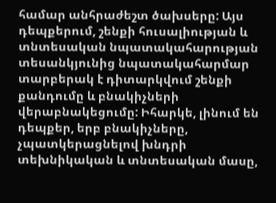համար անհրաժեշտ ծախսերը: Այս դեպքերում, շենքի հուսալիության և տնտեսական նպատակահարության տեսանկյունից նպատակահարմար տարբերակ է դիտարկվում շենքի քանդումը և բնակիչների վերաբնակեցումը: Իհարկե, լինում են դեպքեր, երբ բնակիչները, չպատկերացնելով խնդրի տեխնիկական և տնտեսական մասը,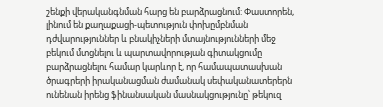շենքի վերականգնման հարց են բարձրացնում: Փաստորեն, լինում են քաղաքացի-պետություն փոխըմբնման դժվարություններ և բնակիչների մտայնությունների մեջ բեկում մտցնելու և պարտավորության գիտակցումը բարձրացնելու համար կարևոր է, որ համապատասխան ծրագրերի իրականացման ժամանակ սեփականատերերն ունենան իրենց ֆինանսական մասնակցությունը՝ թեկուզ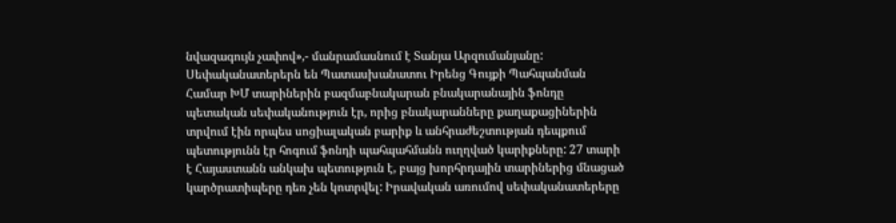նվազագույն չափով»,- մանրամասնում է Տանյա Արզումանյանը: Սեփականատերերն են Պատասխանատու Իրենց Գույքի Պահպանման Համար ԽՄ տարիներին բազմաբնակարան բնակարանային ֆոնդը պետական սեփականություն էր, որից բնակարանները քաղաքացիներին տրվում էին որպես սոցիալական բարիք և անհրաժեշտության դեպքում պետությունն էր հոգում ֆոնդի պահպահմանն ուղղված կարիքները: 27 տարի է Հայաստանն անկախ պետություն է, բայց խորհրդային տարիներից մնացած կարծրատիպերը դեռ չեն կոտրվել: Իրավական առումով սեփականատերերը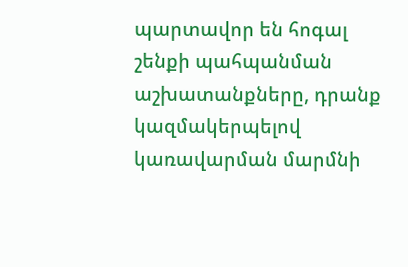պարտավոր են հոգալ շենքի պահպանման աշխատանքները, դրանք կազմակերպելով կառավարման մարմնի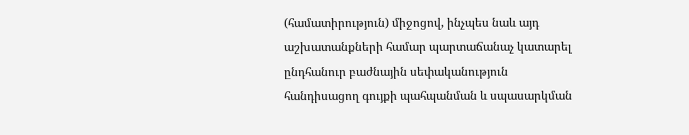(համատիրություն) միջոցով, ինչպես նաև այդ աշխատանքների համար պարտաճանաչ կատարել ընդհանուր բաժնային սեփականություն հանդիսացող գույքի պահպանման և սպասարկման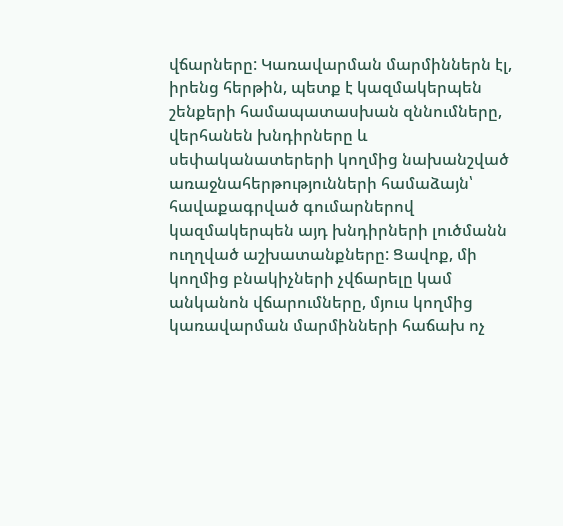վճարները: Կառավարման մարմիններն էլ, իրենց հերթին, պետք է կազմակերպեն շենքերի համապատասխան զննումները, վերհանեն խնդիրները և սեփականատերերի կողմից նախանշված առաջնահերթությունների համաձայն՝ հավաքագրված գումարներով կազմակերպեն այդ խնդիրների լուծմանն ուղղված աշխատանքները: Ցավոք, մի կողմից բնակիչների չվճարելը կամ անկանոն վճարումները, մյուս կողմից կառավարման մարմինների հաճախ ոչ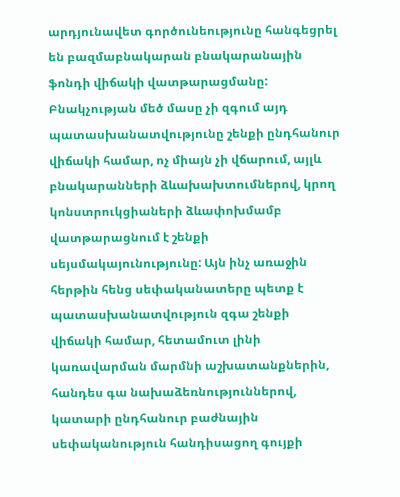արդյունավետ գործունեությունը հանգեցրել են բազմաբնակարան բնակարանային ֆոնդի վիճակի վատթարացմանը: Բնակչության մեծ մասը չի զգում այդ պատասխանատվությունը շենքի ընդհանուր վիճակի համար, ոչ միայն չի վճարում, այլև բնակարանների ձևախախտումներով, կրող կոնստրուկցիաների ձևափոխմամբ վատթարացնում է շենքի սեյսմակայունությունը: Այն ինչ առաջին հերթին հենց սեփականատերը պետք է պատասխանատվություն զգա շենքի վիճակի համար, հետամուտ լինի կառավարման մարմնի աշխատանքներին, հանդես գա նախաձեռնություններով, կատարի ընդհանուր բաժնային սեփականություն հանդիսացող գույքի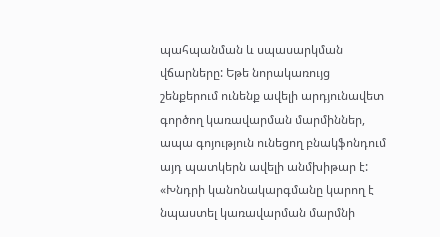պահպանման և սպասարկման վճարները: Եթե նորակառույց շենքերում ունենք ավելի արդյունավետ գործող կառավարման մարմիններ, ապա գոյություն ունեցող բնակֆոնդում այդ պատկերն ավելի անմխիթար է: «Խնդրի կանոնակարգմանը կարող է նպաստել կառավարման մարմնի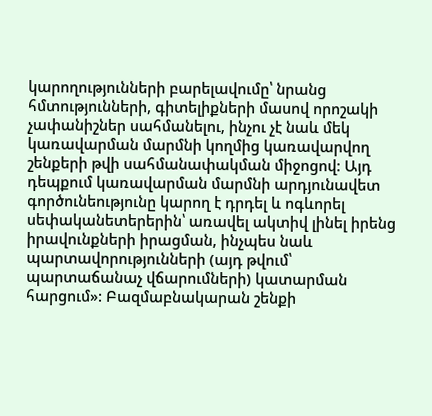կարողությունների բարելավումը՝ նրանց հմտությունների, գիտելիքների մասով որոշակի չափանիշներ սահմանելու, ինչու չէ նաև մեկ կառավարման մարմնի կողմից կառավարվող շենքերի թվի սահմանափակման միջոցով: Այդ դեպքում կառավարման մարմնի արդյունավետ գործունեությունը կարող է դրդել և ոգևորել սեփականետերերին՝ առավել ակտիվ լինել իրենց իրավունքների իրացման, ինչպես նաև պարտավորությունների (այդ թվում՝ պարտաճանաչ վճարումների) կատարման հարցում»: Բազմաբնակարան շենքի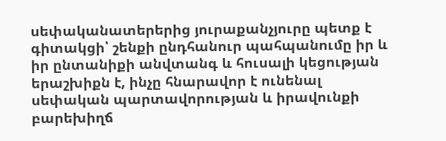սեփականատերերից յուրաքանչյուրը պետք է գիտակցի՝ շենքի ընդհանուր պահպանումը իր և իր ընտանիքի անվտանգ և հուսալի կեցության երաշխիքն է, ինչը հնարավոր է ունենալ սեփական պարտավորության և իրավունքի բարեխիղճ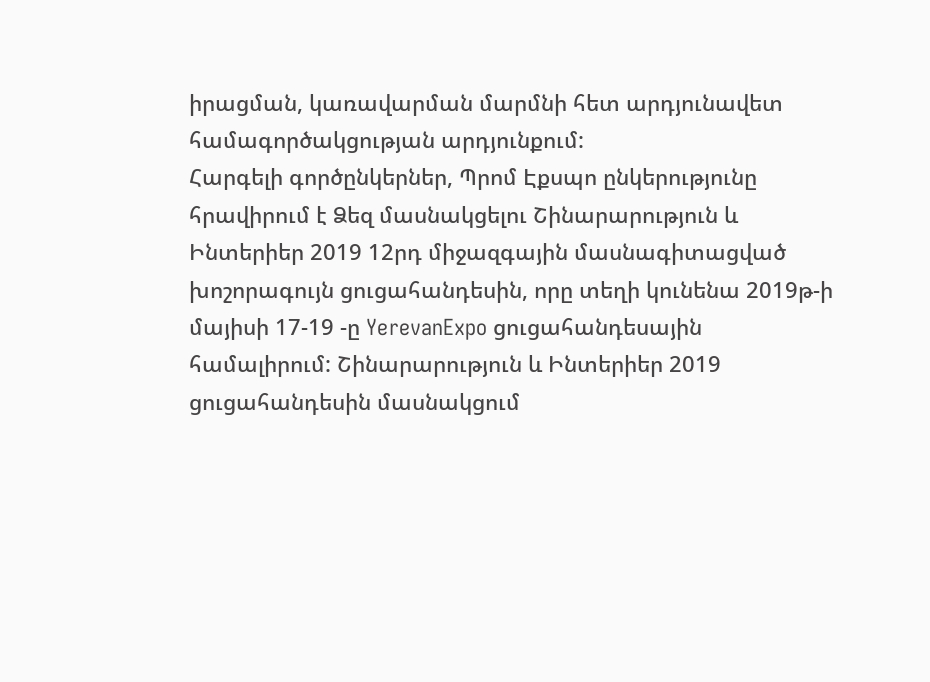իրացման, կառավարման մարմնի հետ արդյունավետ համագործակցության արդյունքում:
Հարգելի գործընկերներ, Պրոմ Էքսպո ընկերությունը հրավիրում է Ձեզ մասնակցելու Շինարարություն և Ինտերիեր 2019 12րդ միջազգային մասնագիտացված խոշորագույն ցուցահանդեսին, որը տեղի կունենա 2019թ-ի մայիսի 17-19 -ը YerevanExpo ցուցահանդեսային համալիրում: Շինարարություն և Ինտերիեր 2019 ցուցահանդեսին մասնակցում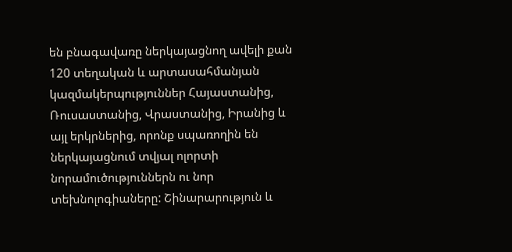են բնագավառը ներկայացնող ավելի քան 120 տեղական և արտասահմանյան կազմակերպություններ Հայաստանից, Ռուսաստանից, Վրաստանից, Իրանից և այլ երկրներից, որոնք սպառողին են ներկայացնում տվյալ ոլորտի նորամուծություններն ու նոր տեխնոլոգիաները: Շինարարություն և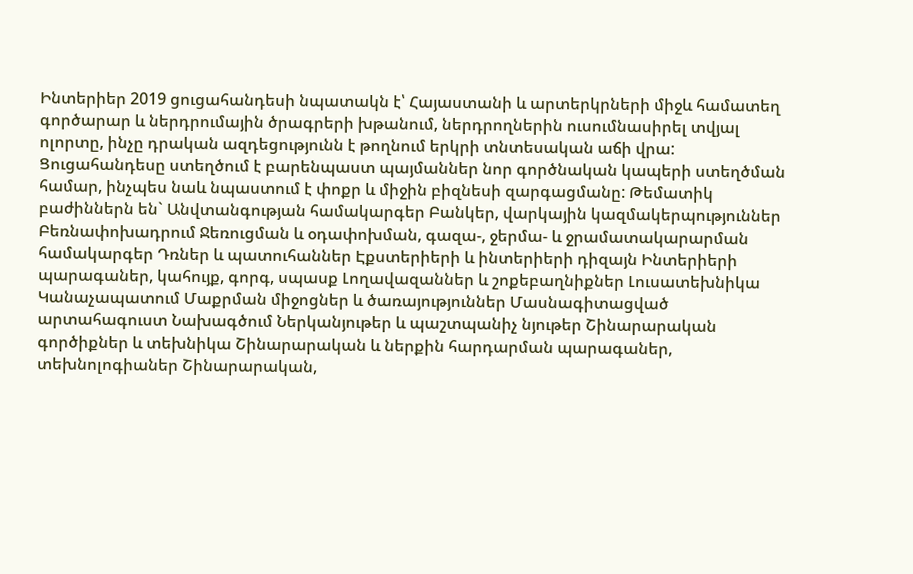Ինտերիեր 2019 ցուցահանդեսի նպատակն է՝ Հայաստանի և արտերկրների միջև համատեղ գործարար և ներդրումային ծրագրերի խթանում, ներդրողներին ուսումնասիրել տվյալ ոլորտը, ինչը դրական ազդեցությունն է թողնում երկրի տնտեսական աճի վրա: Ցուցահանդեսը ստեղծում է բարենպաստ պայմաններ նոր գործնական կապերի ստեղծման համար, ինչպես նաև նպաստում է փոքր և միջին բիզնեսի զարգացմանը: Թեմատիկ բաժիններն են` Անվտանգության համակարգեր Բանկեր, վարկային կազմակերպություններ Բեռնափոխադրում Ջեռուցման և օդափոխման, գազա-, ջերմա- և ջրամատակարարման համակարգեր Դռներ և պատուհաններ Էքստերիերի և ինտերիերի դիզայն Ինտերիերի պարագաներ, կահույք, գորգ, սպասք Լողավազաններ և շոքեբաղնիքներ Լուսատեխնիկա Կանաչապատում Մաքրման միջոցներ և ծառայություններ Մասնագիտացված արտահագուստ Նախագծում Ներկանյութեր և պաշտպանիչ նյութեր Շինարարական գործիքներ և տեխնիկա Շինարարական և ներքին հարդարման պարագաներ, տեխնոլոգիաներ Շինարարական,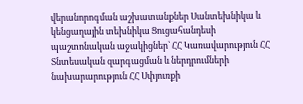վերանորոգման աշխատանքներ Սանտեխնիկա և կենցաղային տեխնիկա Ցուցահանդեսի պաշտոնական աջակիցներ` ՀՀ Կառավարություն ՀՀ Տնտեսական զարգացման և ներդրումների նախարարություն ՀՀ Սփյուռքի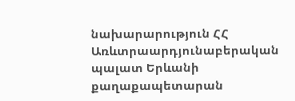նախարարություն ՀՀ Առևտրաարդյունաբերական պալատ Երևանի քաղաքապետարան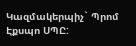Կազմակերպիչ` Պրոմ Էքսպո ՍՊԸ: